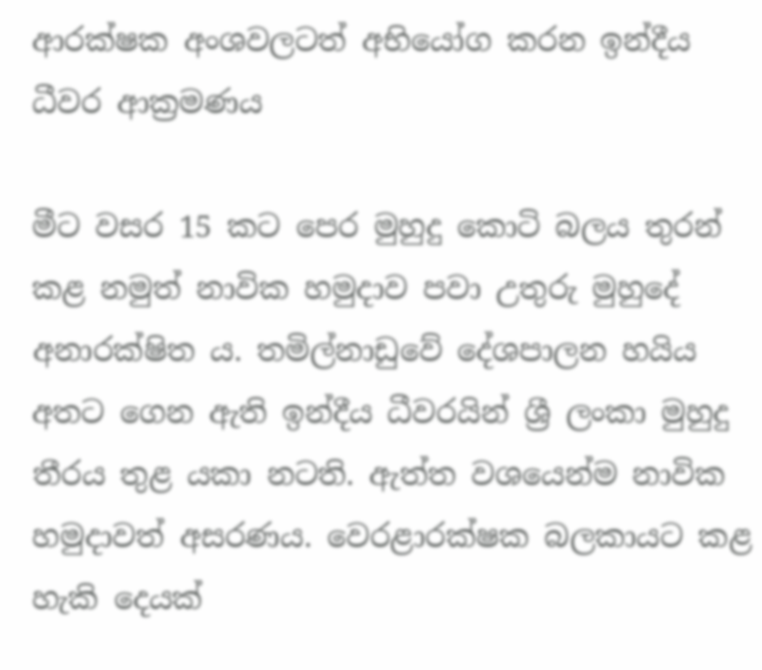ආරක්ෂක අංශවලටත් අභියෝග කරන ඉන්දීය ධීවර ආක්‍රමණය

මීට වසර 15 කට පෙර මුහුදු කොටි බලය තුරන් කළ නමුත් නාවික හමුදාව පවා උතුරු මුහුදේ අනාරක්ෂිත ය. තමිල්නාඩුවේ දේශපාලන හයිය අතට ගෙන ඇති ඉන්දීය ධීවරයින් ශ්‍රී ලංකා මුහුදු තීරය තුළ යකා නටති. ඇත්ත වශයෙන්ම නාවික හමුදාවත් අසරණය. වෙරළාරක්ෂක බලකායට කළ හැකි දෙයක්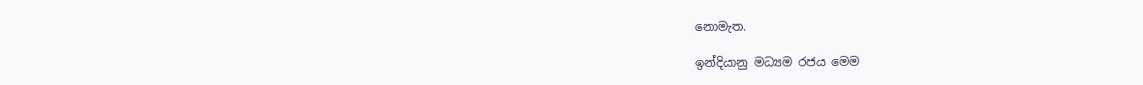නොමැත.

ඉන්දියානු මධ්‍යම රජය මෙම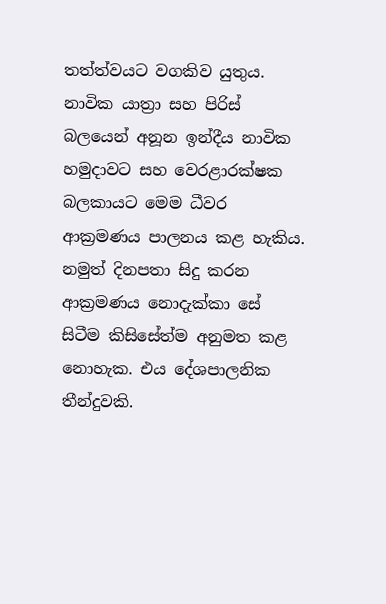තත්ත්වයට වගකිව යුතුය. නාවික යාත්‍රා සහ පිරිස් බලයෙන් අනූන ඉන්දීය නාවික හමුදාවට සහ වෙරළාරක්ෂක බලකායට මෙම ධීවර ආක්‍රමණය පාලනය කළ හැකිය. නමුත් දිනපතා සිදු කරන ආක්‍රමණය නොදැක්කා සේ සිටීම කිසිසේත්ම අනුමත කළ නොහැක. එය දේශපාලනික තීන්දුවකි.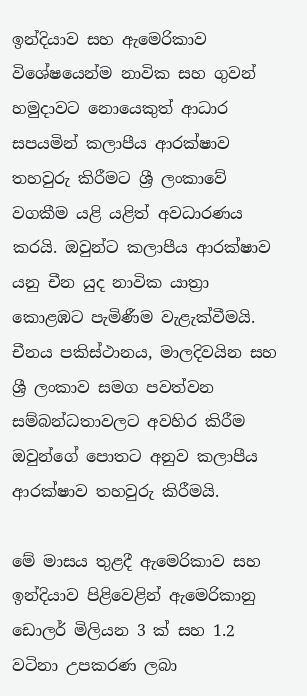ඉන්දියාව සහ ඇමෙරිකාව විශේෂයෙන්ම නාවික සහ ගුවන් හමුදාවට නොයෙකුත් ආධාර සපයමින් කලාපීය ආරක්ෂාව තහවුරු කිරීමට ශ්‍රී ලංකාවේ වගකීම යළි යළිත් අවධාරණය කරයි. ඔවුන්ට කලාපීය ආරක්ෂාව යනු චීන යුද නාවික යාත්‍රා කොළඹට පැමිණීම වැළැක්වීමයි. චීනය පකිස්ථානය, මාලදිවයින සහ ශ්‍රී ලංකාව සමග පවත්වන සම්බන්ධතාවලට අවහිර කිරීම ඔවුන්ගේ පොතට අනුව කලාපීය ආරක්ෂාව තහවුරු කිරීමයි.

මේ මාසය තුළදී ඇමෙරිකාව සහ ඉන්දියාව පිළිවෙළින් ඇමෙරිකානු ඩොලර් මිලියන 3 ක් සහ 1.2 වටිනා උපකරණ ලබා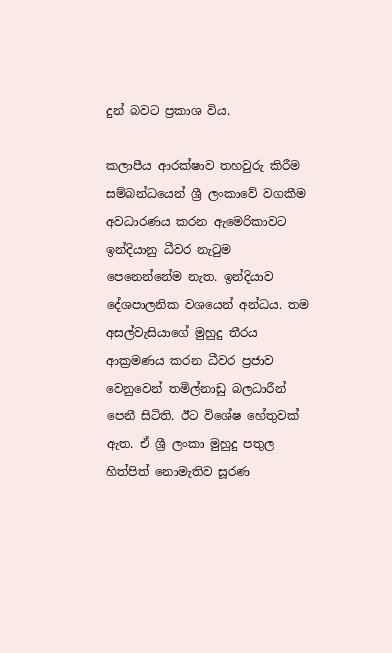දුන් බවට ප්‍රකාශ විය.

කලාපීය ආරක්ෂාව තහවුරු කිරීම සම්බන්ධයෙන් ශ්‍රී ලංකාවේ වගකීම අවධාරණය කරන ඇමෙරිකාවට ඉන්දියානු ධීවර නැටුම පෙනෙන්නේම නැත. ඉන්දියාව දේශපාලනික වශයෙන් අන්ධය. තම අසල්වැසියාගේ මුහුදු තීරය ආක්‍රමණය කරන ධීවර ප්‍රජාව වෙනුවෙන් තමිල්නාඩු බලධාරීන් පෙනී සිටිති. ඊට විශේෂ හේතුවක් ඇත. ඒ ශ්‍රී ලංකා මුහුදු පතුල හිත්පිත් නොමැතිව සූරණ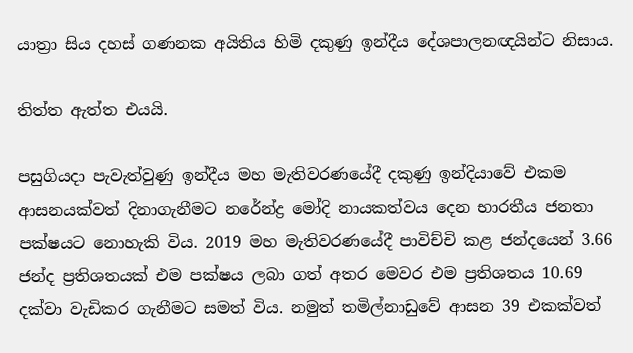යාත්‍රා සිය දහස් ගණනක අයිතිය හිමි දකුණු ඉන්දීය දේශපාලනඥයින්ට නිසාය.

තිත්ත ඇත්ත එයයි.

පසුගියදා පැවැත්වුණු ඉන්දීය මහ මැතිවරණයේදී දකුණු ඉන්දියාවේ එකම ආසනයක්වත් දිනාගැනීමට නරේන්ද්‍ර මෝදි නායකත්වය දෙන භාරතීය ජනතා පක්ෂයට නොහැකි විය. 2019 මහ මැතිවරණයේදී පාවිච්චි කළ ජන්දයෙන් 3.66 ජන්ද ප්‍රතිශතයක් එම පක්ෂය ලබා ගත් අතර මෙවර එම ප්‍රතිශතය 10.69 දක්වා වැඩිකර ගැනීමට සමත් විය. නමුත් තමිල්නාඩුවේ ආසන 39 එකක්වත්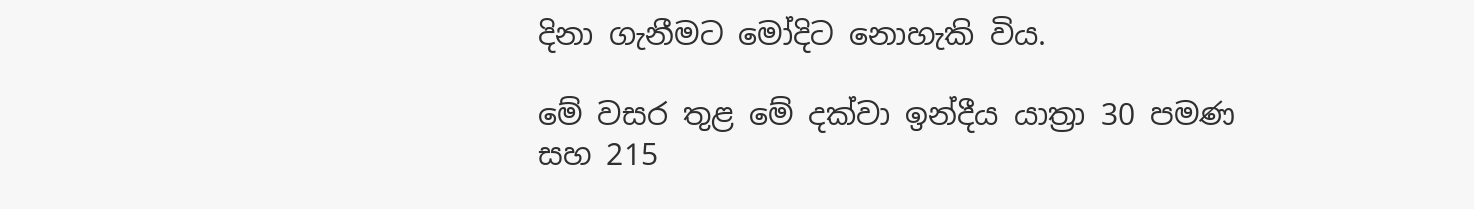දිනා ගැනීමට මෝදිට නොහැකි විය.

මේ වසර තුළ මේ දක්වා ඉන්දීය යාත්‍රා 30 පමණ සහ 215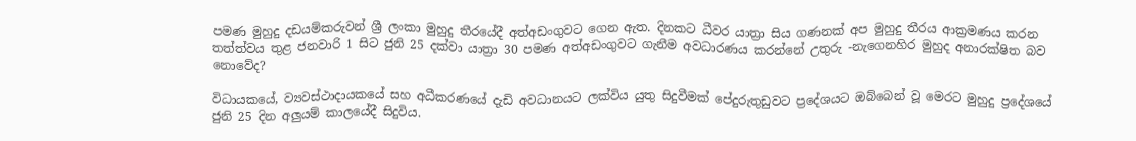පමණ මුහුදු දඩයම්කරුවන් ශ්‍රී ලංකා මුහුදු තීරයේදී අත්අඩංගුවට ගෙන ඇත. දිනකට ධීවර යාත්‍රා සිය ගණනක් අප මුහුදු තීරය ආක්‍රමණය කරන තත්ත්වය තුළ ජනවාරි 1 සිට ජුනි 25 දක්වා යාත්‍රා 30 පමණ අත්අඩංගුවට ගැනීම අවධාරණය කරන්නේ උතුරු -නැගෙනහිර මුහුද අනාරක්ෂිත බව නොවේද?

විධායකයේ, ව්‍යවස්ථාදායකයේ සහ අධීකරණයේ දැඩි අවධානයට ලක්විය යුතු සිදුවීමක් පේදුරුතුඩුවට ප්‍රදේශයට ඔබ්බෙන් වූ මෙරට මුහුදු ප්‍රදේශයේ ජුනි 25 දින අලුයම් කාලයේදී සිදුවිය.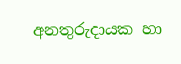අනතුරුදායක හා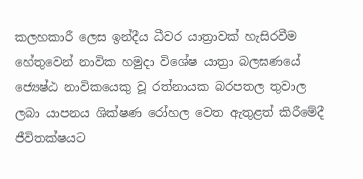කලහකාරී ලෙස ඉන්දීය ධීවර යාත්‍රාවක් හැසිරවීම හේතුවෙන් නාවික හමුදා විශේෂ යාත්‍රා බලඝණයේ ජ්‍යෙෂ්ඨ නාවිකයෙකු වූ රත්නායක බරපතල තුවාල ලබා යාපනය ශික්ෂණ රෝහල වෙත ඇතුළත් කිරීමේදී ජීවිතක්ෂයට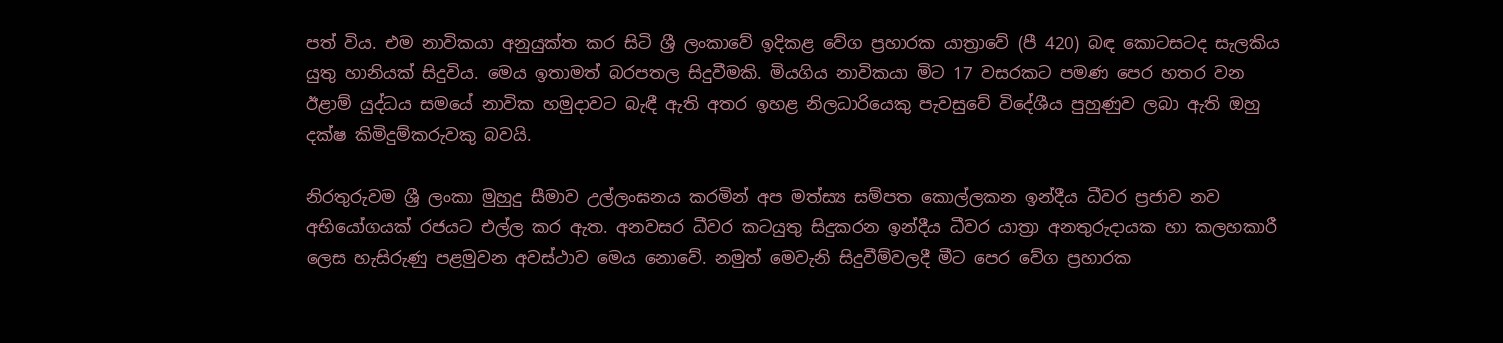පත් විය. එම නාවිකයා අනුයුක්ත කර සිටි ශ්‍රී ලංකාවේ ඉදිකළ වේග ප්‍රහාරක යාත්‍රාවේ (පී 420) බඳ කොටසටද සැලකිය යුතු හානියක් සිදුවිය. මෙය ඉතාමත් බරපතල සිදුවීමකි. මියගිය නාවිකයා මිට 17 වසරකට පමණ පෙර හතර වන ඊළාම් යුද්ධය සමයේ නාවික හමුදාවට බැඳී ඇති අතර ඉහළ නිලධාරියෙකු පැවසුවේ විදේශීය පුහුණුව ලබා ඇති ඔහු දක්ෂ කිමිදුම්කරුවකු බවයි.

නිරතුරුවම ශ්‍රී ලංකා මුහුදු සීමාව උල්ලංඝනය කරමින් අප මත්ස්‍ය සම්පත කොල්ලකන ඉන්දීය ධීවර ප්‍රජාව නව අභියෝගයක් රජයට එල්ල කර ඇත. අනවසර ධීවර කටයුතු සිදුකරන ඉන්දීය ධීවර යාත්‍රා අනතුරුදායක හා කලහකාරී ලෙස හැසිරුණු පළමුවන අවස්ථාව මෙය නොවේ. නමුත් මෙවැනි සිදුවීම්වලදී මීට පෙර වේග ප්‍රහාරක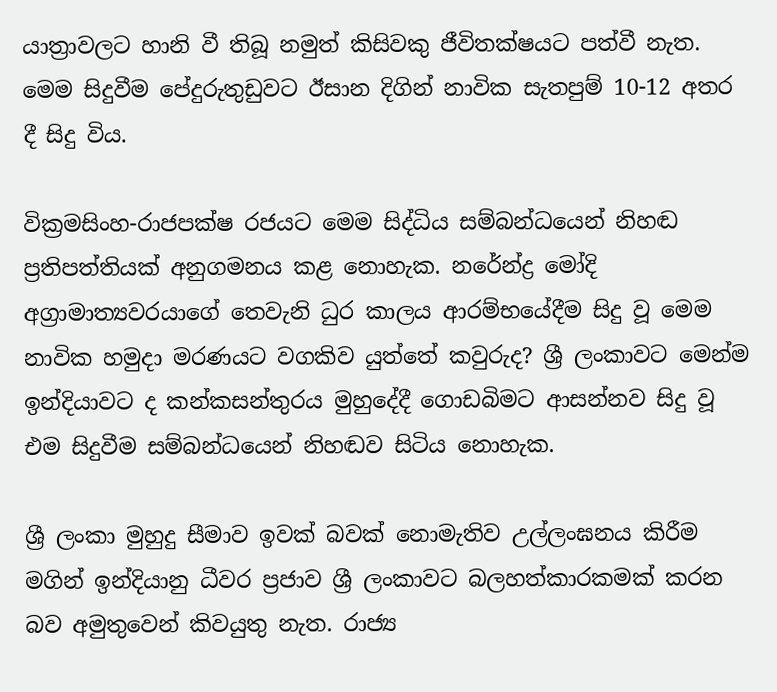යාත්‍රාවලට හානි වී තිබූ නමුත් කිසිවකු ජීවිතක්ෂයට පත්වී නැත. මෙම සිදුවීම පේදුරුතුඩුවට ඊසාන දිගින් නාවික සැතපුම් 10-12 අතර දී සිදු විය.

වික්‍රමසිංහ-රාජපක්ෂ රජයට මෙම සිද්ධිය සම්බන්ධයෙන් නිහඬ ප්‍රතිපත්තියක් අනුගමනය කළ නොහැක. නරේන්ද්‍ර මෝදි අග්‍රාමාත්‍යවරයාගේ තෙවැනි ධුර කාලය ආරම්භයේදීම සිදු වූ මෙම නාවික හමුදා මරණයට වගකිව යුත්තේ කවුරුද? ශ්‍රී ලංකාවට මෙන්ම ඉන්දියාවට ද කන්කසන්තුරය මුහුදේදී ගොඩබිමට ආසන්නව සිදු වූ එම සිදුවීම සම්බන්ධයෙන් නිහඬව සිටිය නොහැක.

ශ්‍රී ලංකා මුහුදු සීමාව ඉවක් බවක් නොමැතිව උල්ලංඝනය කිරීම මගින් ඉන්දියානු ධීවර ප්‍රජාව ශ්‍රී ලංකාවට බලහත්කාරකමක් කරන බව අමුතුවෙන් කිවයුතු නැත. රාජ්‍ය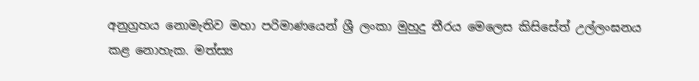අනුග්‍රහය නොමැතිව මහා පරිමාණයෙන් ශ්‍රී ලංකා මුහුදු තීරය මෙලෙස කිසිසේත් උල්ලංඝනය කළ නොහැක. මත්ස්‍ය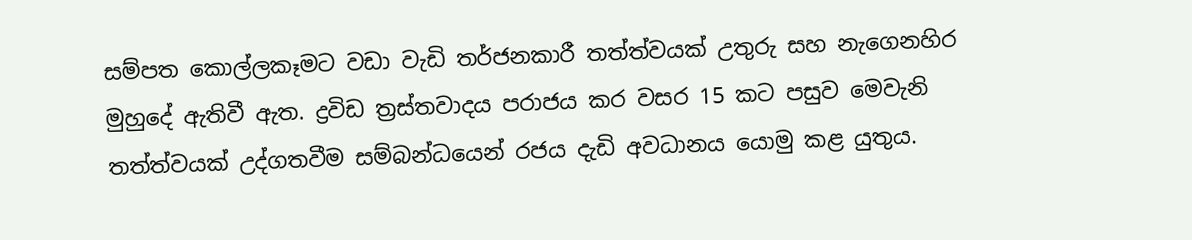සම්පත කොල්ලකෑමට වඩා වැඩි තර්ජනකාරී තත්ත්වයක් උතුරු සහ නැගෙනහිර මුහුදේ ඇතිවී ඇත. ද්‍රවිඩ ත්‍රස්තවාදය පරාජය කර වසර 15 කට පසුව මෙවැනි තත්ත්වයක් උද්ගතවීම සම්බන්ධයෙන් රජය දැඩි අවධානය යොමු කළ යුතුය.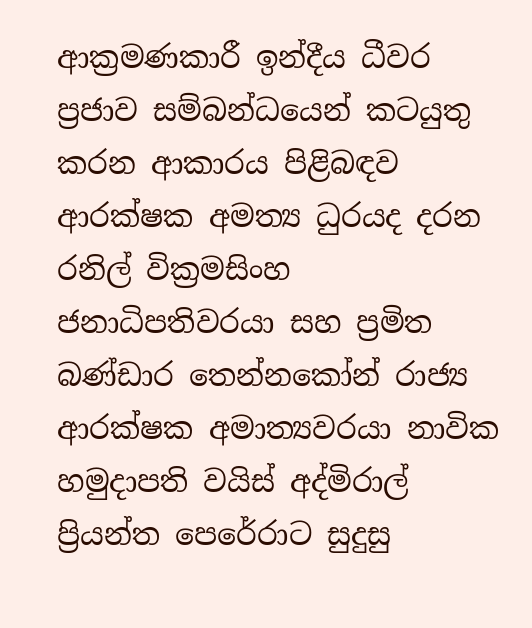ආක්‍රමණකාරී ඉන්දීය ධීවර ප්‍රජාව සම්බන්ධයෙන් කටයුතු කරන ආකාරය පිළිබඳව ආරක්ෂක අමත්‍ය ධුරයද දරන රනිල් වික්‍රමසිංහ ජනාධිපතිවරයා සහ ප්‍රමිත බණ්ඩාර තෙන්නකෝන් රාජ්‍ය ආරක්ෂක අමාත්‍යවරයා නාවික හමුදාපති වයිස් අද්මිරාල් ප්‍රියන්ත පෙරේරාට සුදුසු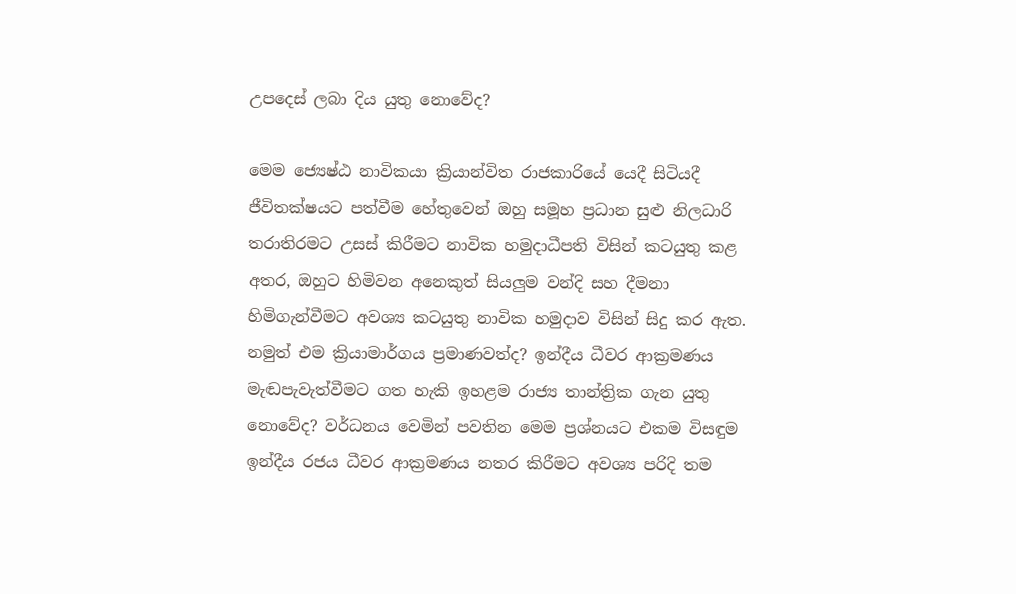උපදෙස් ලබා දිය යුතු නොවේද?

මෙම ජ්‍යෙෂ්ඨ නාවිකයා ක්‍රියාන්විත රාජකාරියේ යෙදී සිටියදී ජීවිතක්ෂයට පත්වීම හේතුවෙන් ඔහු සමූහ ප්‍රධාන සුළු නිලධාරි තරාතිරමට උසස් කිරීමට නාවික හමුදාධීපති විසින් කටයුතු කළ අතර, ඔහුට හිමිවන අනෙකුත් සියලුම වන්දි සහ දීමනා හිමිගැන්වීමට අවශ්‍ය කටයුතු නාවික හමුදාව විසින් සිදු කර ඇත. නමුත් එම ක්‍රියාමාර්ගය ප්‍රමාණවත්ද? ඉන්දීය ධීවර ආක්‍රමණය මැඬපැවැත්වීමට ගත හැකි ඉහළම රාජ්‍ය තාන්ත්‍රික ගැන යුතු නොවේද? වර්ධනය වෙමින් පවතින මෙම ප්‍රශ්නයට එකම විසඳුම ඉන්දීය රජය ධීවර ආක්‍රමණය නතර කිරීමට අවශ්‍ය පරිදි තම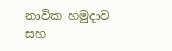නාවික හමුදාව සහ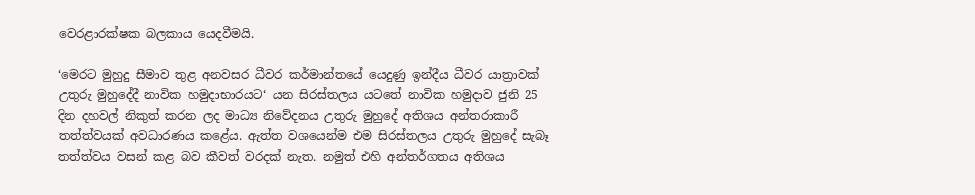වෙරළාරක්ෂක බලකාය යෙදවීමයි.

‘මෙරට මුහුදු සීමාව තුළ අනවසර ධීවර කර්මාන්තයේ යෙදුණු ඉන්දීය ධීවර යාත්‍රාවක් උතුරු මුහුදේදී නාවික හමුදාභාරයට‘ යන සිරස්තලය යටතේ නාවික හමුදාව ජුනි 25 දින දහවල් නිකුත් කරන ලද මාධ්‍ය නිවේදනය උතුරු මුහුදේ අතිශය අන්තරාකාරී තත්ත්වයක් අවධාරණය කළේය. ඇත්ත වශයෙන්ම එම සිරස්තලය උතුරු මුහුදේ සැබෑ තත්ත්වය වසන් කළ බව කීවත් වරදක් නැත. නමුත් එහි අන්තර්ගතය අතිශය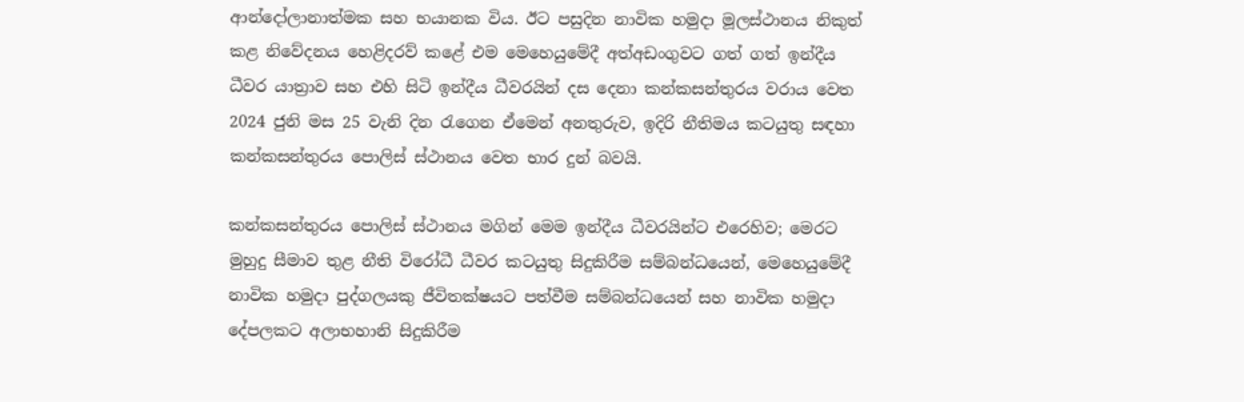ආන්දෝලානාත්මක සහ භයානක විය. ඊට පසුදින නාවික හමුදා මූලස්ථානය නිකුත් කළ නිවේදනය හෙළිදරව් කළේ එම මෙහෙයුමේදී අත්අඩංගුවට ගත් ගත් ඉන්දීය ධීවර යාත්‍රාව සහ එහි සිටි ඉන්දීය ධීවරයින් දස දෙනා කන්කසන්තුරය වරාය වෙත 2024 ජුනි මස 25 වැනි දින රැගෙන ඒමෙන් අනතුරුව, ඉදිරි නීතිමය කටයුතු සඳහා කන්කසන්තුරය පොලිස් ස්ථානය වෙත භාර දුන් බවයි.

කන්කසන්තුරය පොලිස් ස්ථානය මගින් මෙම ඉන්දීය ධීවරයින්ට එරෙහිව; මෙරට මුහුදු සීමාව තුළ නීති විරෝධී ධීවර කටයුතු සිදුකිරීම සම්බන්ධයෙන්, මෙහෙයුමේදී නාවික හමුදා පුද්ගලයකු ජීවිතක්ෂයට පත්වීම සම්බන්ධයෙන් සහ නාවික හමුදා දේපලකට අලාභහානි සිදුකිරීම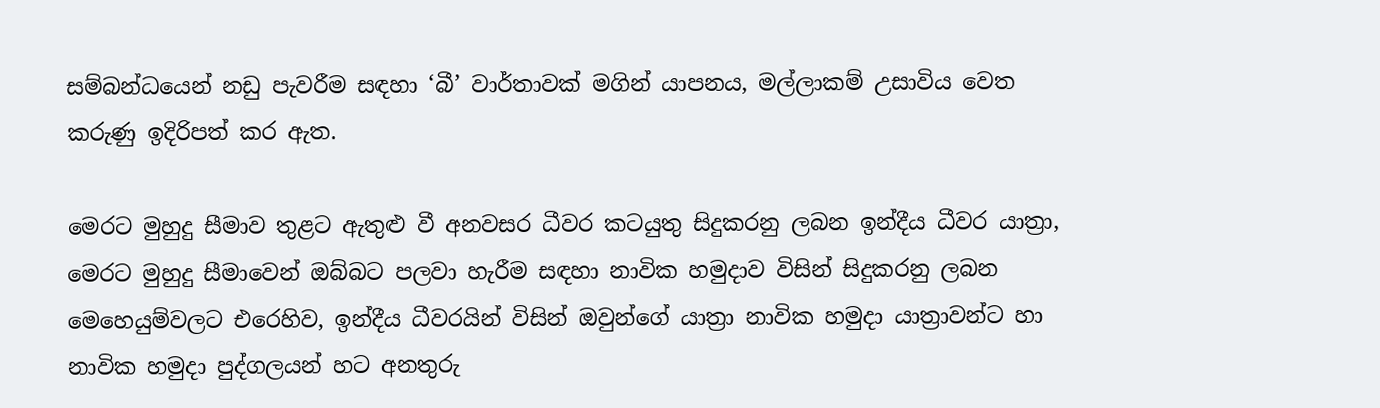සම්බන්ධයෙන් නඩු පැවරීම සඳහා ‘බී’ වාර්තාවක් මගින් යාපනය, මල්ලාකම් උසාවිය වෙත කරුණු ඉදිරිපත් කර ඇත.

මෙරට මුහුදු සීමාව තුළට ඇතුළු වී අනවසර ධීවර කටයුතු සිදුකරනු ලබන ඉන්දීය ධීවර යාත්‍රා, මෙරට මුහුදු සීමාවෙන් ඔබ්බට පලවා හැරීම සඳහා නාවික හමුදාව විසින් සිදුකරනු ලබන මෙහෙයුම්වලට එරෙහිව, ඉන්දීය ධීවරයින් විසින් ඔවුන්ගේ යාත්‍රා නාවික හමුදා යාත්‍රාවන්ට හා නාවික හමුදා පුද්ගලයන් හට අනතුරු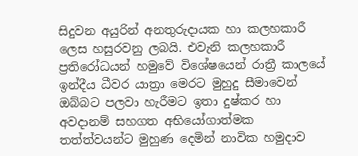සිදුවන අයුරින් අනතුරුදායක හා කලහකාරී ලෙස හසුරවනු ලබයි. එවැනි කලහකාරී ප්‍රතිරෝධයන් හමුවේ විශේෂයෙන් රාත්‍රී කාලයේ ඉන්දීය ධීවර යාත්‍රා මෙරට මුහුදු සීමාවෙන් ඔබ්බට පලවා හැරීමට ඉතා දුෂ්කර හා අවදානම් සහගත අභියෝගාත්මක තත්ත්වයන්ට මුහුණ දෙමින් නාවික හමුදාව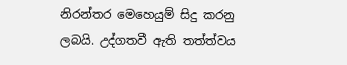නිරන්තර මෙහෙයුම් සිදු කරනු ලබයි. උද්ගතවී ඇති තත්ත්වය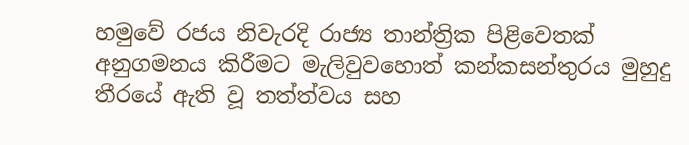හමුවේ රජය නිවැරදි රාජ්‍ය තාන්ත්‍රික පිළිවෙතක් අනුගමනය කිරීමට මැලිවුවහොත් කන්කසන්තුරය මුහුදු තීරයේ ඇති වූ තත්ත්වය සහ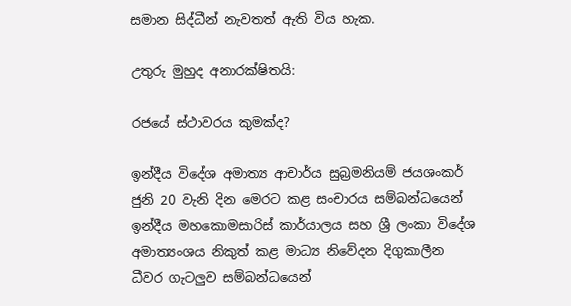සමාන සිද්ධීන් නැවතත් ඇති විය හැක.

උතුරු මුහුද අනාරක්ෂිතයි:

රජයේ ස්ථාවරය කුමක්ද?

ඉන්දීය විදේශ අමාත්‍ය ආචාර්ය සුබ්‍රමනියම් ජයශංකර් ජුනි 20 වැනි දින මෙරට කළ සංචාරය සම්බන්ධයෙන් ඉන්දීය මහකොමසාරිස් කාර්යාලය සහ ශ්‍රී ලංකා විදේශ අමාත්‍යංශය නිකුත් කළ මාධ්‍ය නිවේදන දිගුකාලීන ධීවර ගැටලුව සම්බන්ධයෙන්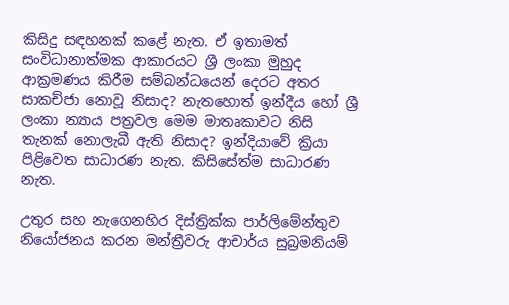කිසිදු සඳහනක් කළේ නැත. ඒ ඉතාමත් සංවිධානාත්මක ආකාරයට ශ්‍රී ලංකා මුහුද ආක්‍රමණය කිරීම සම්බන්ධයෙන් දෙරට අතර සාකච්ජා නොවූ නිසාද? නැතහොත් ඉන්දීය හෝ ශ්‍රී ලංකා න්‍යාය පත්‍රවල මෙම මාතෘකාවට නිසි තැනක් නොලැබී ඇති නිසාද? ඉන්දියාවේ ක්‍රියා පිළිවෙත සාධාරණ නැත. කිසිසේත්ම සාධාරණ නැත.

උතුර සහ නැගෙනහිර දිස්ත්‍රික්ක පාර්ලිමේන්තුව නියෝජනය කරන මන්ත්‍රීවරු ආචාර්ය සුබ්‍රමනියම්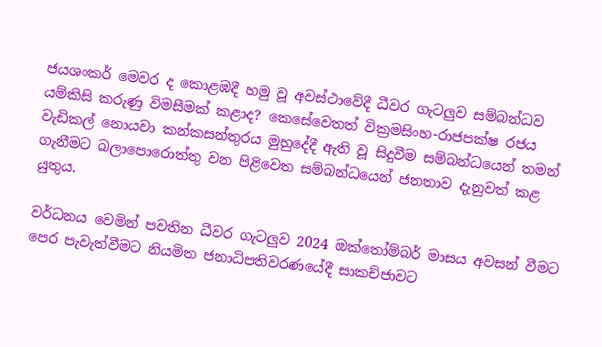ජයශංකර් මෙවර ද කොළඹදී හමු වූ අවස්ථාවේදී ධීවර ගැටලුව සම්බන්ධව යම්කිසි කරුණු විමසීමක් කළාද? කෙසේවෙතත් වික්‍රමසිංහ-රාජපක්ෂ රජය වැඩිකල් නොයවා කන්කසන්තුරය මුහුදේදී ඇති වූ සිදුවීම සම්බන්ධයෙන් තමන් ගැනීමට බලාපොරොත්තු වන පිළිවෙත සම්බන්ධයෙන් ජනතාව දැනුවත් කළ යුතුය.

වර්ධනය වෙමින් පවතින ධීවර ගැටලුව 2024 ඔක්තෝම්බර් මාසය අවසන් වීමට පෙර පැවැත්වීමට නියමිත ජනාධිපතිවරණයේදී සාකච්ජාවට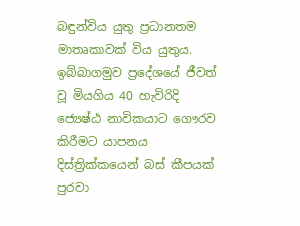බඳුන්විය යුතු ප්‍රධානතම මාතෘකාවක් විය යුතුය. ඉබ්බාගමුව ප්‍රදේශයේ ජීවත් වූ මියගිය 40 හැවිරිදි ජ්‍යෙෂ්ඨ නාවිකයාට ගෞරව කිරීමට යාපනය දිස්ත්‍රික්කයෙන් බස් කීපයක් පුරවා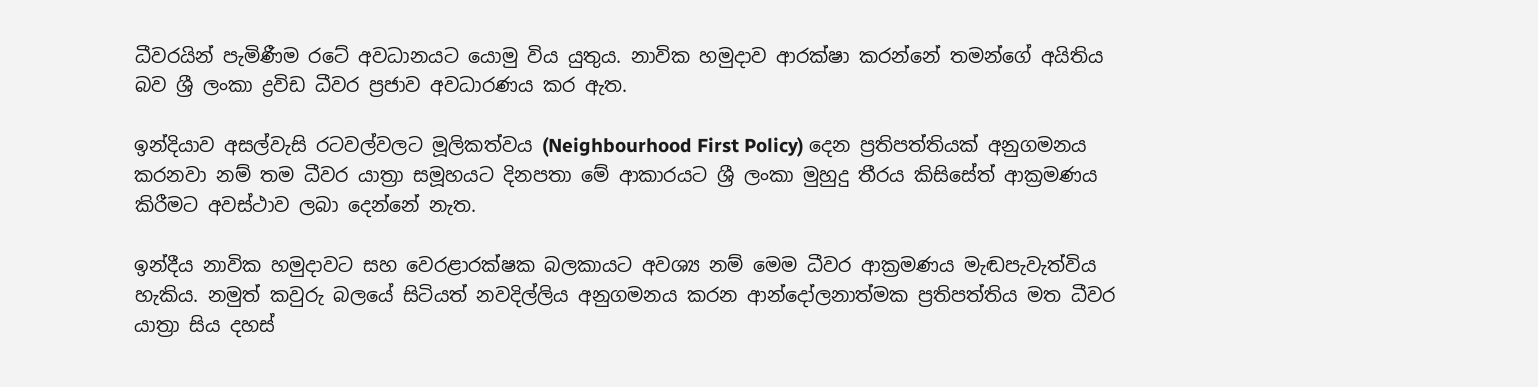ධීවරයින් පැමිණීම රටේ අවධානයට යොමු විය යුතුය. නාවික හමුදාව ආරක්ෂා කරන්නේ තමන්ගේ අයිතිය බව ශ්‍රී ලංකා ද්‍රවිඩ ධීවර ප්‍රජාව අවධාරණය කර ඇත.

ඉන්දියාව අසල්වැසි රටවල්වලට මූලිකත්වය (Neighbourhood First Policy) දෙන ප්‍රතිපත්තියක් අනුගමනය කරනවා නම් තම ධීවර යාත්‍රා සමූහයට දිනපතා මේ ආකාරයට ශ්‍රී ලංකා මුහුදු තීරය කිසිසේත් ආක්‍රමණය කිරීමට අවස්ථාව ලබා දෙන්නේ නැත.

ඉන්දීය නාවික හමුදාවට සහ වෙරළාරක්ෂක බලකායට අවශ්‍ය නම් මෙම ධීවර ආක්‍රමණය මැඬපැවැත්විය හැකිය. නමුත් කවුරු බලයේ සිටියත් නවදිල්ලිය අනුගමනය කරන ආන්දෝලනාත්මක ප්‍රතිපත්තිය මත ධීවර යාත්‍රා සිය දහස්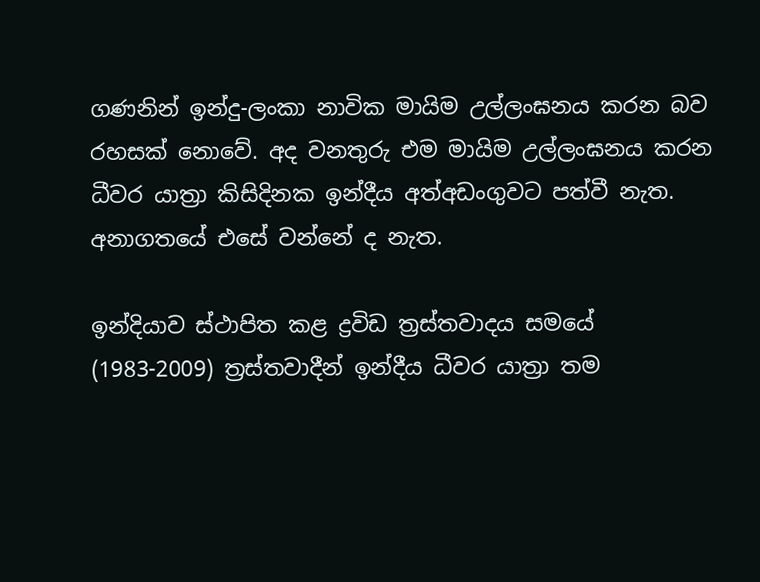ගණනින් ඉන්දු-ලංකා නාවික මායිම උල්ලංඝනය කරන බව රහසක් නොවේ. අද වනතුරු එම මායිම උල්ලංඝනය කරන ධීවර යාත්‍රා කිසිදිනක ඉන්දීය අත්අඩංගුවට පත්වී නැත. අනාගතයේ එසේ වන්නේ ද නැත.

ඉන්දියාව ස්ථාපිත කළ ද්‍රවිඩ ත්‍රස්තවාදය සමයේ (1983-2009) ත්‍රස්තවාදීන් ඉන්දීය ධීවර යාත්‍රා තම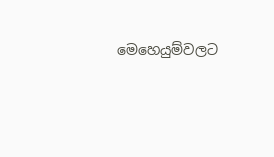මෙහෙයුම්වලට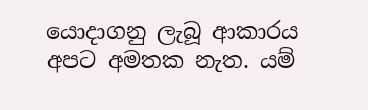යොදාගනු ලැබූ ආකාරය අපට අමතක නැත. යම්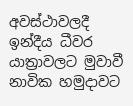අවස්ථාවලදී ඉන්දීය ධීවර යාත්‍රාවලට මුවාවී නාවික හමුදාවට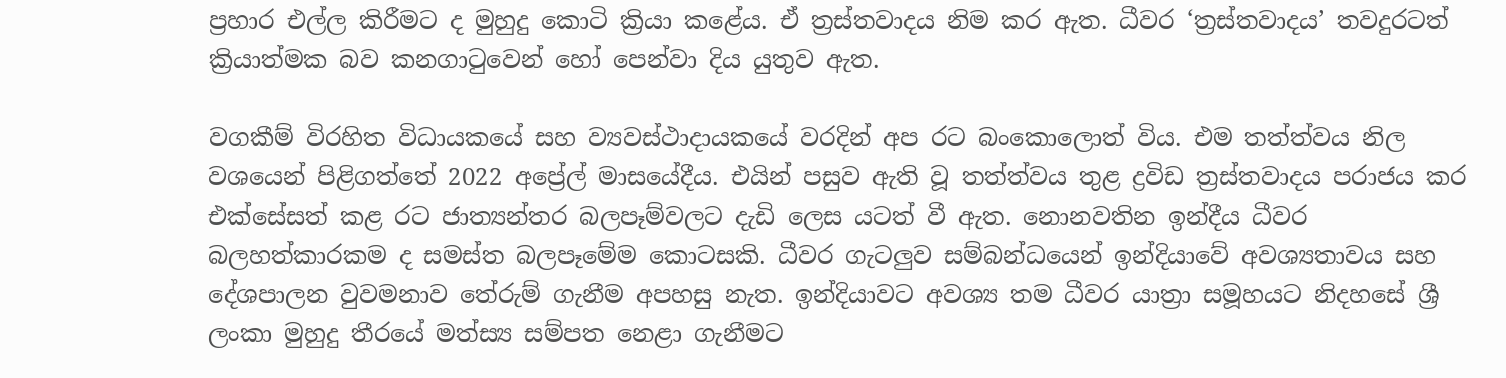ප්‍රහාර එල්ල කිරීමට ද මුහුදු කොටි ක්‍රියා කළේය. ඒ ත්‍රස්තවාදය නිම කර ඇත. ධීවර ‘ත්‍රස්තවාදය’ තවදුරටත් ක්‍රියාත්මක බව කනගාටුවෙන් හෝ පෙන්වා දිය යුතුව ඇත.

වගකීම් විරහිත විධායකයේ සහ ව්‍යවස්ථාදායකයේ වරදින් අප රට බංකොලොත් විය. එම තත්ත්වය නිල වශයෙන් පිළිගත්තේ 2022 අප්‍රේල් මාසයේදීය. එයින් පසුව ඇති වූ තත්ත්වය තුළ ද්‍රවිඩ ත්‍රස්තවාදය පරාජය කර එක්සේසත් කළ රට ජාත්‍යන්තර බලපෑම්වලට දැඩි ලෙස යටත් වී ඇත. නොනවතින ඉන්දීය ධීවර බලහත්කාරකම ද සමස්ත බලපෑමේම කොටසකි. ධීවර ගැටලුව සම්බන්ධයෙන් ඉන්දියාවේ අවශ්‍යතාවය සහ දේශපාලන වුවමනාව තේරුම් ගැනීම අපහසු නැත. ඉන්දියාවට අවශ්‍ය තම ධීවර යාත්‍රා සමූහයට නිදහසේ ශ්‍රී ලංකා මුහුදු තීරයේ මත්ස්‍ය සම්පත නෙළා ගැනීමට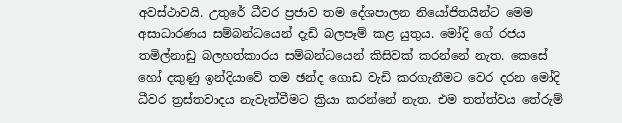අවස්ථාවයි. උතුරේ ධීවර ප්‍රජාව තම දේශපාලන නියෝජිතයින්ට මෙම අසාධාරණය සම්බන්ධයෙන් දැඩි බලපෑම් කළ යුතුය. මෝදි ගේ රජය තමිල්නාඩු බලහත්කාරය සම්බන්ධයෙන් කිසිවක් කරන්නේ නැත. කෙසේ හෝ දකුණු ඉන්දියාවේ තම ඡන්ද ගොඩ වැඩි කරගැනීමට වෙර දරන මෝදි ධීවර ත්‍රස්තවාදය නැවැත්වීමට ක්‍රියා කරන්නේ නැත. එම තත්ත්වය තේරුම්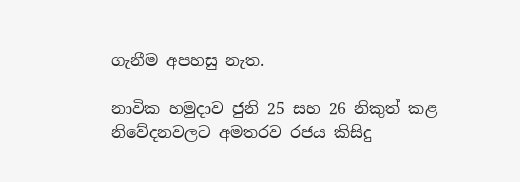ගැනීම අපහසු නැත.

නාවික හමුදාව ජුනි 25 සහ 26 නිකුත් කළ නිවේදනවලට අමතරව රජය කිසිදු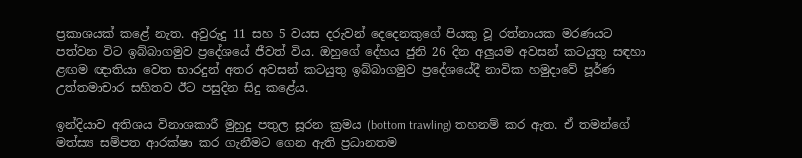ප්‍රකාශයක් කළේ නැත. අවුරුදු 11 සහ 5 වයස දරුවන් දෙදෙනකුගේ පියකු වූ රත්නායක මරණයට පත්වන විට ඉබ්බාගමුව ප්‍රදේශයේ ජීවත් විය. ඔහුගේ දේහය ජුනි 26 දින අලුයම අවසන් කටයුතු සඳහා ළඟම ඥාතියා වෙත භාරදුන් අතර අවසන් කටයුතු ඉබ්බාගමුව ප්‍රදේශයේදී නාවික හමුදාවේ පූර්ණ උත්තමාචාර සහිතව ඊට පසුදින සිදු කළේය.

ඉන්දියාව අතිශය විනාශකාරී මුහුදු පතුල සූරන ක්‍රමය (bottom trawling) තහනම් කර ඇත. ඒ තමන්ගේ මත්ස්‍ය සම්පත ආරක්ෂා කර ගැනීමට ගෙන ඇති ප්‍රධානතම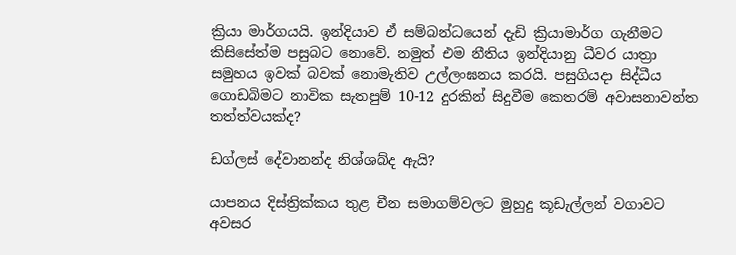ක්‍රියා මාර්ගයයි. ඉන්දියාව ඒ සම්බන්ධයෙන් දැඩි ක්‍රියාමාර්ග ගැනීමට කිසිසේත්ම පසුබට නොවේ. නමුත් එම නීතිය ඉන්දියානු ධීවර යාත්‍රා සමුහය ඉවක් බවක් නොමැතිව උල්ලංඝනය කරයි. පසුගියදා සිද්ධීය ගොඩබිමට නාවික සැතපුම් 10-12 දුරකින් සිදුවීම කෙතරම් අවාසනාවන්ත තත්ත්වයක්ද?

ඩග්ලස් දේවානන්ද නිශ්ශබ්ද ඇයි?

යාපනය දිස්ත්‍රික්කය තුළ චීන සමාගම්වලට මුහුදු කූඩැල්ලන් වගාවට අවසර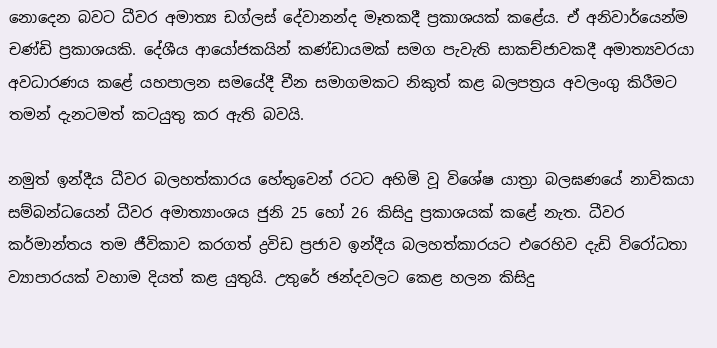නොදෙන බවට ධීවර අමාත්‍ය ඩග්ලස් දේවානන්ද මෑතකදී ප්‍රකාශයක් කළේය. ඒ අනිවාර්යෙන්ම චණ්ඩි ප්‍රකාශයකි. දේශීය ආයෝජකයින් කණ්ඩායමක් සමග පැවැති සාකච්ජාවකදී අමාත්‍යවරයා අවධාරණය කළේ යහපාලන සමයේදී චීන සමාගමකට නිකුත් කළ බලපත්‍රය අවලංගු කිරීමට තමන් දැනටමත් කටයුතු කර ඇති බවයි.

නමුත් ඉන්දීය ධීවර බලහත්කාරය හේතුවෙන් රටට අහිමි වූ විශේෂ යාත්‍රා බලඝණයේ නාවිකයා සම්බන්ධයෙන් ධීවර අමාත්‍යාංශය ජුනි 25 හෝ 26 කිසිදු ප්‍රකාශයක් කළේ නැත. ධීවර කර්මාන්තය තම ජීවිකාව කරගත් ද්‍රවිඩ ප්‍රජාව ඉන්දීය බලහත්කාරයට එරෙහිව දැඩි විරෝධතා ව්‍යාපාරයක් වහාම දියත් කළ යුතුයි. උතුරේ ඡන්දවලට කෙළ හලන කිසිදු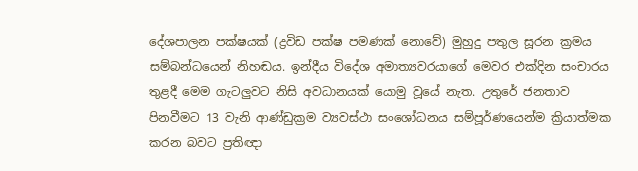දේශපාලන පක්ෂයක් (ද්‍රවිඩ පක්ෂ පමණක් නොවේ) මුහුදු පතුල සූරන ක්‍රමය සම්බන්ධයෙන් නිහඬය. ඉන්දීය විදේශ අමාත්‍යවරයාගේ මෙවර එක්දින සංචාරය තුළදී මෙම ගැටලුවට නිසි අවධානයක් යොමු වූයේ නැත. උතුරේ ජනතාව පිනවීමට 13 වැනි ආණ්ඩුක්‍රම ව්‍යවස්ථා සංශෝධනය සම්පූර්ණයෙන්ම ක්‍රියාත්මක කරන බවට ප්‍රතිඥා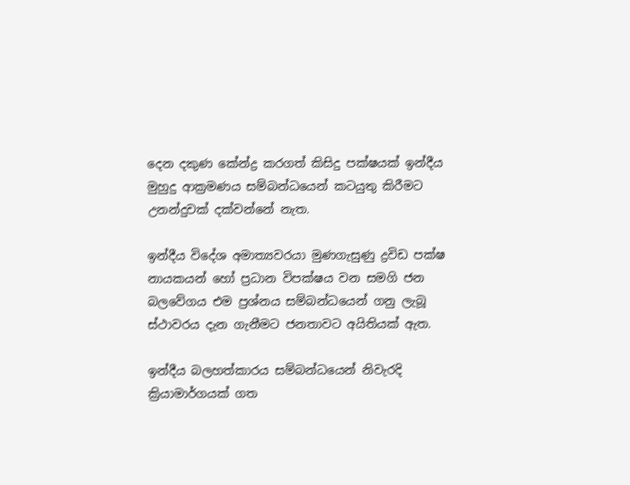දෙන දකුණ කේන්ද්‍ර කරගත් කිසිදු පක්ෂයක් ඉන්දීය මුහුදු ආක්‍රමණය සම්බන්ධයෙන් කටයුතු කිරීමට උනන්දුවක් දක්වන්නේ නැත.

ඉන්දීය විදේශ අමාත්‍යවරයා මුණගැසුණු ද්‍රවිඩ පක්ෂ නායකයන් හෝ ප්‍රධාන විපක්ෂය වන සමගි ජන බලවේගය එම ප්‍රශ්නය සම්බන්ධයෙන් ගනු ලැබූ ස්ථාවරය දැන ගැනීමට ජනතාවට අයිතියක් ඇත.

ඉන්දීය බලහත්කාරය සම්බන්ධයෙන් නිවැරදි ක්‍රියාමාර්ගයක් ගත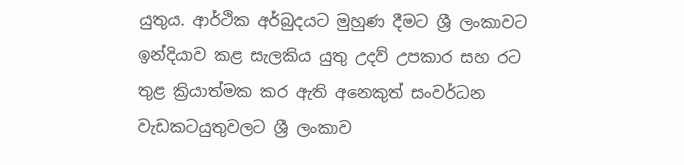යුතුය. ආර්ථික අර්බුදයට මුහුණ දීමට ශ්‍රී ලංකාවට ඉන්දියාව කළ සැලකිය යුතු උදව් උපකාර සහ රට තුළ ක්‍රියාත්මක කර ඇති අනෙකුත් සංවර්ධන වැඩකටයුතුවලට ශ්‍රී ලංකාව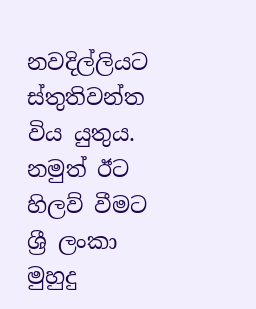නවදිල්ලියට ස්තුතිවන්ත විය යුතුය. නමුත් ඊට හිලව් වීමට ශ්‍රී ලංකා මුහුදු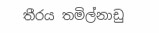තීරය තමිල්නාඩු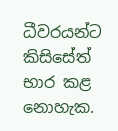ධීවරයන්ට කිසිසේත් භාර කළ නොහැක.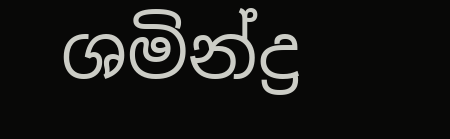ශමින්ද්‍ර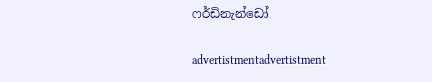ෆර්ඩිනැන්ඩෝ

advertistmentadvertistment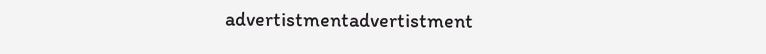advertistmentadvertistment